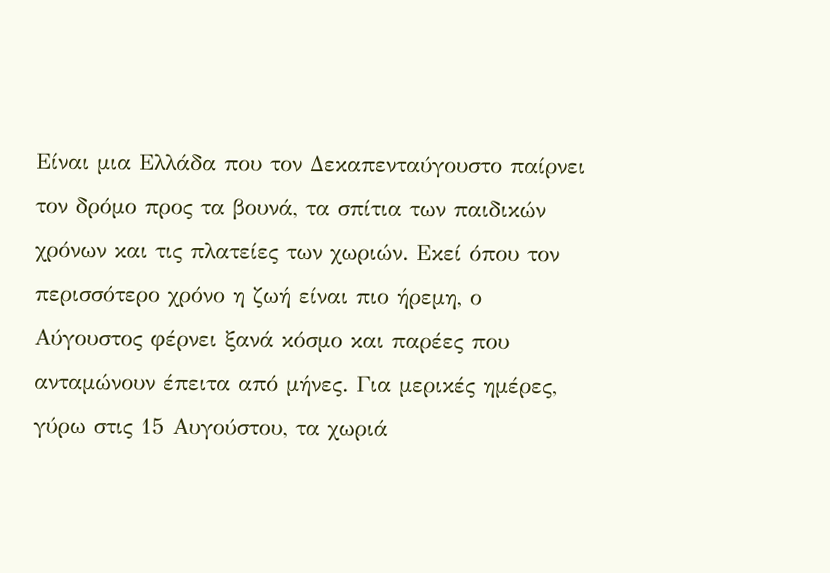Είναι μια Ελλάδα που τον Δεκαπενταύγουστο παίρνει τον δρόμο προς τα βουνά, τα σπίτια των παιδικών χρόνων και τις πλατείες των χωριών. Εκεί όπου τον περισσότερο χρόνο η ζωή είναι πιο ήρεμη, ο Αύγουστος φέρνει ξανά κόσμο και παρέες που ανταμώνουν έπειτα από μήνες. Για μερικές ημέρες, γύρω στις 15 Αυγούστου, τα χωριά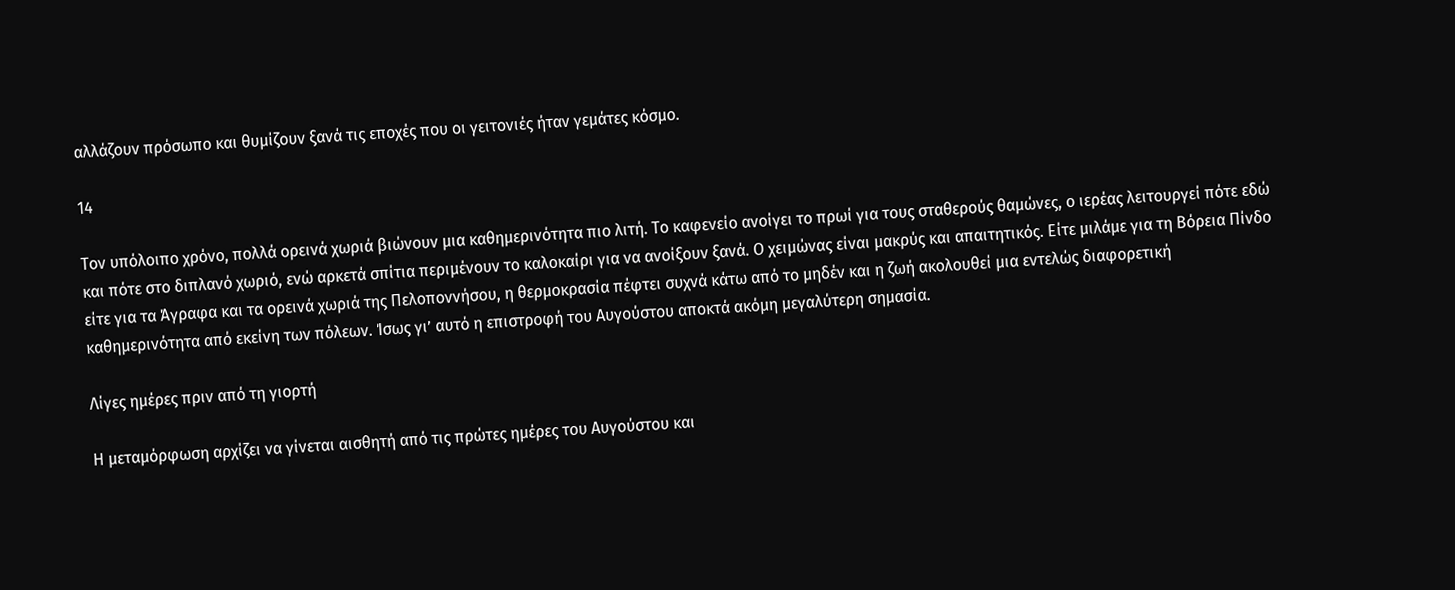αλλάζουν πρόσωπο και θυμίζουν ξανά τις εποχές που οι γειτονιές ήταν γεμάτες κόσμο.

14

Τον υπόλοιπο χρόνο, πολλά ορεινά χωριά βιώνουν μια καθημερινότητα πιο λιτή. Το καφενείο ανοίγει το πρωί για τους σταθερούς θαμώνες, ο ιερέας λειτουργεί πότε εδώ και πότε στο διπλανό χωριό, ενώ αρκετά σπίτια περιμένουν το καλοκαίρι για να ανοίξουν ξανά. Ο χειμώνας είναι μακρύς και απαιτητικός. Είτε μιλάμε για τη Βόρεια Πίνδο είτε για τα Άγραφα και τα ορεινά χωριά της Πελοποννήσου, η θερμοκρασία πέφτει συχνά κάτω από το μηδέν και η ζωή ακολουθεί μια εντελώς διαφορετική καθημερινότητα από εκείνη των πόλεων. Ίσως γι’ αυτό η επιστροφή του Αυγούστου αποκτά ακόμη μεγαλύτερη σημασία.

Λίγες ημέρες πριν από τη γιορτή

Η μεταμόρφωση αρχίζει να γίνεται αισθητή από τις πρώτες ημέρες του Αυγούστου και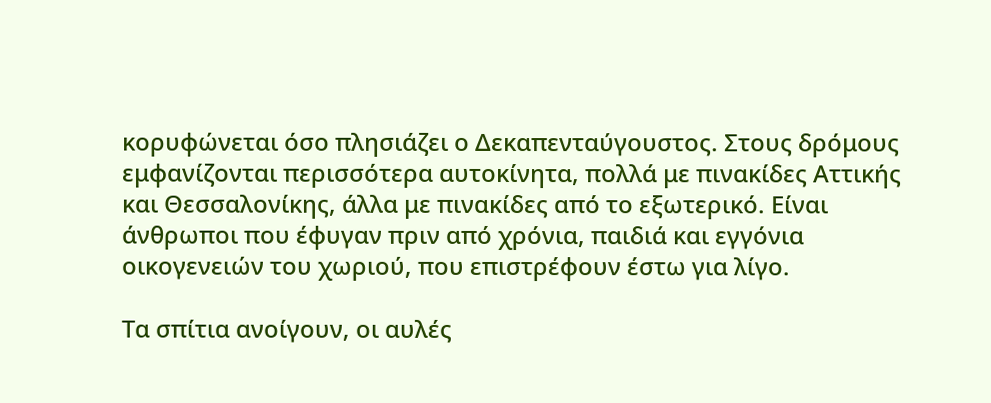κορυφώνεται όσο πλησιάζει ο Δεκαπενταύγουστος. Στους δρόμους εμφανίζονται περισσότερα αυτοκίνητα, πολλά με πινακίδες Αττικής και Θεσσαλονίκης, άλλα με πινακίδες από το εξωτερικό. Είναι άνθρωποι που έφυγαν πριν από χρόνια, παιδιά και εγγόνια οικογενειών του χωριού, που επιστρέφουν έστω για λίγο.

Τα σπίτια ανοίγουν, οι αυλές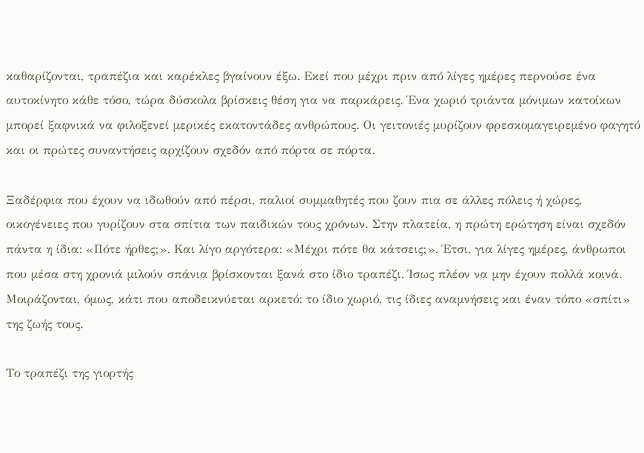καθαρίζονται, τραπέζια και καρέκλες βγαίνουν έξω. Εκεί που μέχρι πριν από λίγες ημέρες περνούσε ένα αυτοκίνητο κάθε τόσο, τώρα δύσκολα βρίσκεις θέση για να παρκάρεις. Ένα χωριό τριάντα μόνιμων κατοίκων μπορεί ξαφνικά να φιλοξενεί μερικές εκατοντάδες ανθρώπους. Οι γειτονιές μυρίζουν φρεσκομαγειρεμένο φαγητό και οι πρώτες συναντήσεις αρχίζουν σχεδόν από πόρτα σε πόρτα.

Ξαδέρφια που έχουν να ιδωθούν από πέρσι, παλιοί συμμαθητές που ζουν πια σε άλλες πόλεις ή χώρες, οικογένειες που γυρίζουν στα σπίτια των παιδικών τους χρόνων. Στην πλατεία, η πρώτη ερώτηση είναι σχεδόν πάντα η ίδια: «Πότε ήρθες;». Και λίγο αργότερα: «Μέχρι πότε θα κάτσεις;». Έτσι, για λίγες ημέρες, άνθρωποι που μέσα στη χρονιά μιλούν σπάνια βρίσκονται ξανά στο ίδιο τραπέζι. Ίσως πλέον να μην έχουν πολλά κοινά. Μοιράζονται, όμως, κάτι που αποδεικνύεται αρκετό: το ίδιο χωριό, τις ίδιες αναμνήσεις και έναν τόπο «σπίτι» της ζωής τους.

Το τραπέζι της γιορτής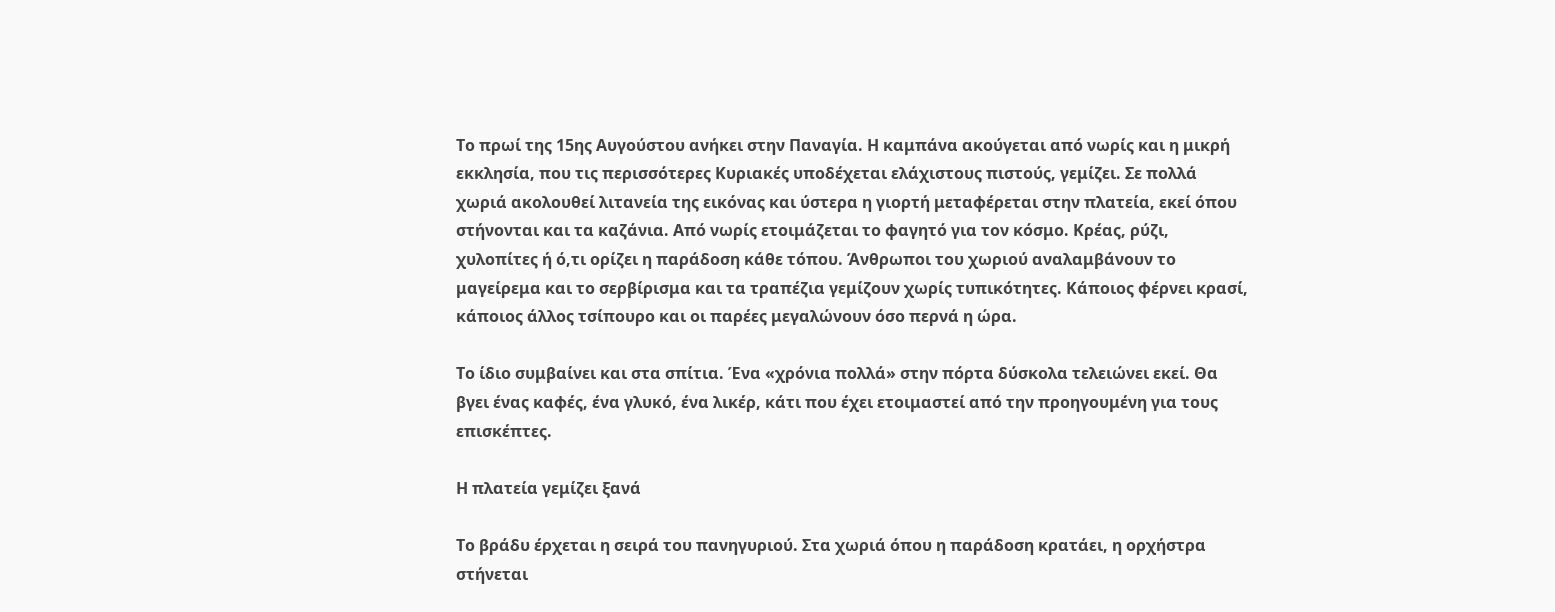Το πρωί της 15ης Αυγούστου ανήκει στην Παναγία. Η καμπάνα ακούγεται από νωρίς και η μικρή εκκλησία, που τις περισσότερες Κυριακές υποδέχεται ελάχιστους πιστούς, γεμίζει. Σε πολλά χωριά ακολουθεί λιτανεία της εικόνας και ύστερα η γιορτή μεταφέρεται στην πλατεία, εκεί όπου στήνονται και τα καζάνια. Από νωρίς ετοιμάζεται το φαγητό για τον κόσμο. Κρέας, ρύζι, χυλοπίτες ή ό,τι ορίζει η παράδοση κάθε τόπου. Άνθρωποι του χωριού αναλαμβάνουν το μαγείρεμα και το σερβίρισμα και τα τραπέζια γεμίζουν χωρίς τυπικότητες. Κάποιος φέρνει κρασί, κάποιος άλλος τσίπουρο και οι παρέες μεγαλώνουν όσο περνά η ώρα.

Το ίδιο συμβαίνει και στα σπίτια. Ένα «χρόνια πολλά» στην πόρτα δύσκολα τελειώνει εκεί. Θα βγει ένας καφές, ένα γλυκό, ένα λικέρ, κάτι που έχει ετοιμαστεί από την προηγουμένη για τους επισκέπτες.

Η πλατεία γεμίζει ξανά

Το βράδυ έρχεται η σειρά του πανηγυριού. Στα χωριά όπου η παράδοση κρατάει, η ορχήστρα στήνεται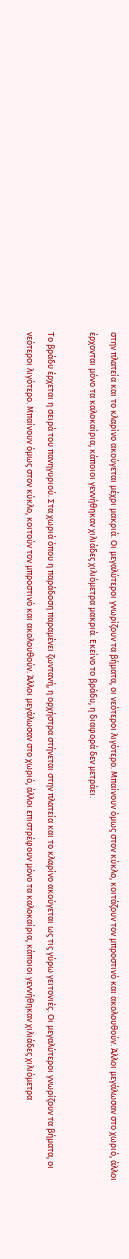στην πλατεία και το κλαρίνο ακούγεται μέχρι μακριά. Οι μεγαλύτεροι γνωρίζουν τα βήματα, οι νεότεροι λιγότερο. Μπαίνουν όμως στον κύκλο, κοιτάζουν τον μπροστινό και ακολουθούν. Άλλοι μεγάλωσαν στο χωριό, άλλοι έρχονται μόνο τα καλοκαίρια, κάποιοι γεννήθηκαν χιλιάδες χιλιόμετρα μακριά. Εκείνο το βράδυ, η διαφορά δεν μετράει.

Το βράδυ έρχεται η σειρά του πανηγυριού. Στα χωριά όπου η παράδοση παραμένει ζωντανή, η ορχήστρα στήνεται στην πλατεία και το κλαρίνο ακούγεται ως τις γύρω γειτονιές. Οι μεγαλύτεροι γνωρίζουν τα βήματα, οι νεότεροι λιγότερο. Μπαίνουν όμως στον κύκλο, κοιτούν τον μπροστινό και ακολουθούν. Άλλοι μεγάλωσαν στο χωριό, άλλοι επιστρέφουν μόνο τα καλοκαίρια, κάποιοι γεννήθηκαν χιλιάδες χιλιόμετρα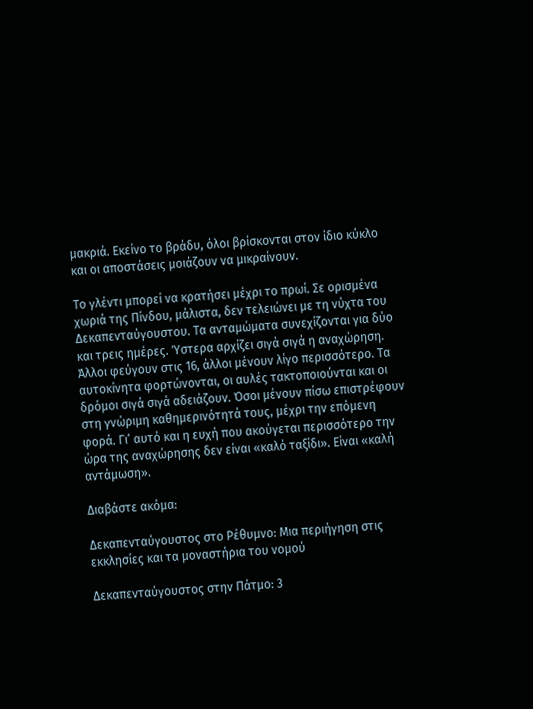μακριά. Εκείνο το βράδυ, όλοι βρίσκονται στον ίδιο κύκλο και οι αποστάσεις μοιάζουν να μικραίνουν.

Το γλέντι μπορεί να κρατήσει μέχρι το πρωί. Σε ορισμένα χωριά της Πίνδου, μάλιστα, δεν τελειώνει με τη νύχτα του Δεκαπενταύγουστου. Τα ανταμώματα συνεχίζονται για δύο και τρεις ημέρες. Ύστερα αρχίζει σιγά σιγά η αναχώρηση. Άλλοι φεύγουν στις 16, άλλοι μένουν λίγο περισσότερο. Τα αυτοκίνητα φορτώνονται, οι αυλές τακτοποιούνται και οι δρόμοι σιγά σιγά αδειάζουν. Όσοι μένουν πίσω επιστρέφουν στη γνώριμη καθημερινότητά τους, μέχρι την επόμενη φορά. Γι’ αυτό και η ευχή που ακούγεται περισσότερο την ώρα της αναχώρησης δεν είναι «καλό ταξίδι». Είναι «καλή αντάμωση».

Διαβάστε ακόμα:

Δεκαπενταύγουστος στo Ρέθυμνο: Μια περιήγηση στις εκκλησίες και τα μοναστήρια του νομού

Δεκαπενταύγουστος στην Πάτμο: 3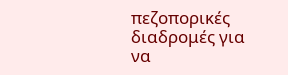πεζοπορικές διαδρομές για να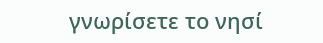γνωρίσετε το νησί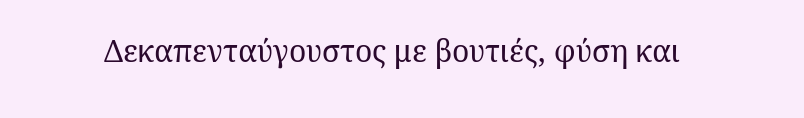Δεκαπενταύγουστος με βουτιές, φύση και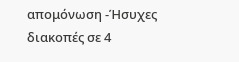απομόνωση -Ήσυχες διακοπές σε 4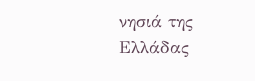νησιά της Ελλάδας